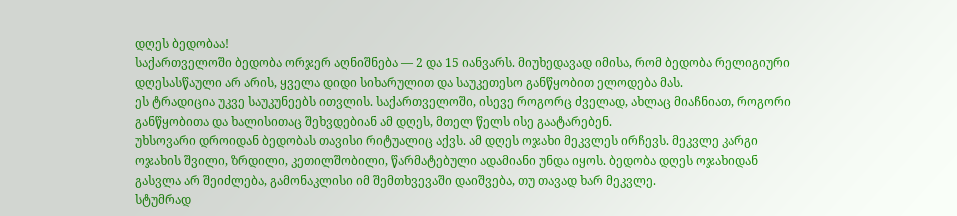დღეს ბედობაა!
საქართველოში ბედობა ორჯერ აღნიშნება — 2 და 15 იანვარს. მიუხედავად იმისა, რომ ბედობა რელიგიური დღესასწაული არ არის, ყველა დიდი სიხარულით და საუკეთესო განწყობით ელოდება მას.
ეს ტრადიცია უკვე საუკუნეებს ითვლის. საქართველოში, ისევე როგორც ძველად, ახლაც მიაჩნიათ, როგორი განწყობითა და ხალისითაც შეხვდებიან ამ დღეს, მთელ წელს ისე გაატარებენ.
უხსოვარი დროიდან ბედობას თავისი რიტუალიც აქვს. ამ დღეს ოჯახი მეკვლეს ირჩევს. მეკვლე კარგი ოჯახის შვილი, ზრდილი, კეთილშობილი, წარმატებული ადამიანი უნდა იყოს. ბედობა დღეს ოჯახიდან გასვლა არ შეიძლება, გამონაკლისი იმ შემთხვევაში დაიშვება, თუ თავად ხარ მეკვლე.
სტუმრად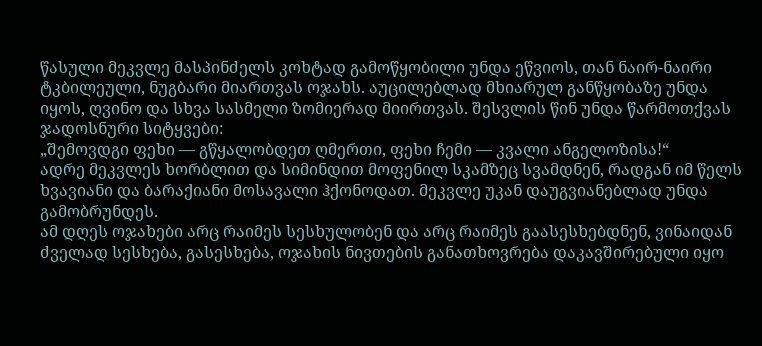წასული მეკვლე მასპინძელს კოხტად გამოწყობილი უნდა ეწვიოს, თან ნაირ-ნაირი ტკბილეული, ნუგბარი მიართვას ოჯახს. აუცილებლად მხიარულ განწყობაზე უნდა იყოს, ღვინო და სხვა სასმელი ზომიერად მიირთვას. შესვლის წინ უნდა წარმოთქვას ჯადოსნური სიტყვები:
„შემოვდგი ფეხი — გწყალობდეთ ღმერთი, ფეხი ჩემი — კვალი ანგელოზისა!“
ადრე მეკვლეს ხორბლით და სიმინდით მოფენილ სკამზეც სვამდნენ, რადგან იმ წელს ხვავიანი და ბარაქიანი მოსავალი ჰქონოდათ. მეკვლე უკან დაუგვიანებლად უნდა გამობრუნდეს.
ამ დღეს ოჯახები არც რაიმეს სესხულობენ და არც რაიმეს გაასესხებდნენ, ვინაიდან ძველად სესხება, გასესხება, ოჯახის ნივთების განათხოვრება დაკავშირებული იყო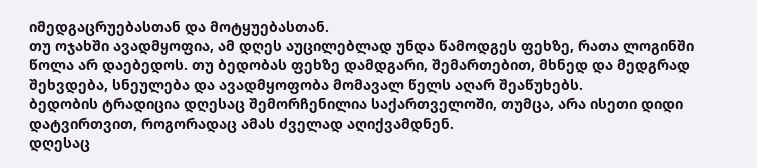იმედგაცრუებასთან და მოტყუებასთან.
თუ ოჯახში ავადმყოფია, ამ დღეს აუცილებლად უნდა წამოდგეს ფეხზე, რათა ლოგინში წოლა არ დაებედოს. თუ ბედობას ფეხზე დამდგარი, შემართებით, მხნედ და მედგრად შეხვდება, სნეულება და ავადმყოფობა მომავალ წელს აღარ შეაწუხებს.
ბედობის ტრადიცია დღესაც შემორჩენილია საქართველოში, თუმცა, არა ისეთი დიდი დატვირთვით, როგორადაც ამას ძველად აღიქვამდნენ.
დღესაც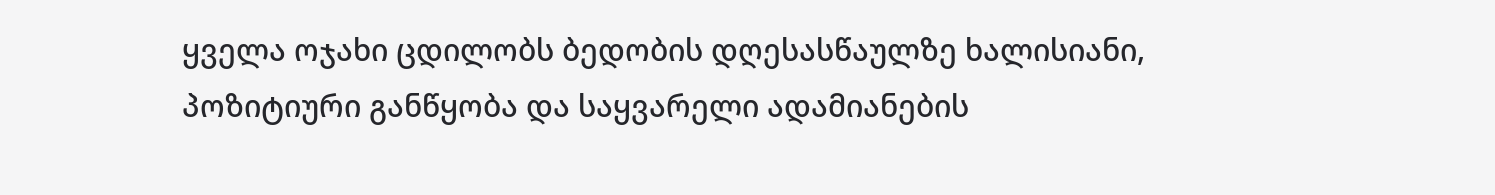ყველა ოჯახი ცდილობს ბედობის დღესასწაულზე ხალისიანი, პოზიტიური განწყობა და საყვარელი ადამიანების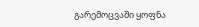გარემოცვაში ყოფნა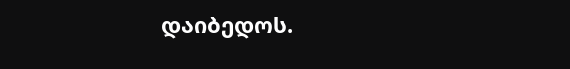დაიბედოს.